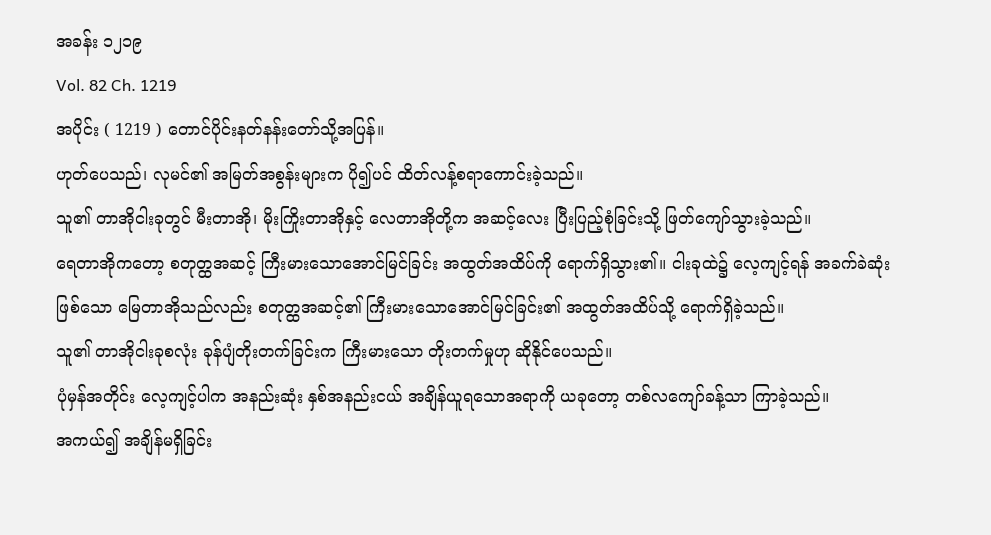အခန်း ၁၂၁၉
Vol. 82 Ch. 1219
အပိုင်း ( 1219 ) တောင်ပိုင်းနတ်နန်းတော်သို့အပြန်။
ဟုတ်ပေသည်၊ လုမင်၏ အမြတ်အစွန်းများက ပို၍ပင် ထိတ်လန့်စရာကောင်းခဲ့သည်။
သူ၏ တာအိုငါးခုတွင် မီးတာအို၊ မိုးကြိုးတာအိုနှင့် လေတာအိုတို့က အဆင့်လေး ပြီးပြည့်စုံခြင်းသို့ ဖြတ်ကျော်သွားခဲ့သည်။
ရေတာအိုကတော့ စတုတ္ထအဆင့် ကြီးမားသောအောင်မြင်ခြင်း အထွတ်အထိပ်ကို ရောက်ရှိသွား၏။ ငါးခုထဲ၌ လေ့ကျင့်ရန် အခက်ခဲဆုံးဖြစ်သော မြေတာအိုသည်လည်း စတုတ္ထအဆင့်၏ ကြီးမားသောအောင်မြင်ခြင်း၏ အထွတ်အထိပ်သို့ ရောက်ရှိခဲ့သည်။
သူ၏ တာအိုငါးခုစလုံး ခုန်ပျံတိုးတက်ခြင်းက ကြီးမားသော တိုးတက်မှုဟု ဆိုနိုင်ပေသည်။
ပုံမှန်အတိုင်း လေ့ကျင့်ပါက အနည်းဆုံး နှစ်အနည်းငယ် အချိန်ယူရသောအရာကို ယခုတော့ တစ်လကျော်ခန့်သာ ကြာခဲ့သည်။
အကယ်၍ အချိန်မရှိခြင်း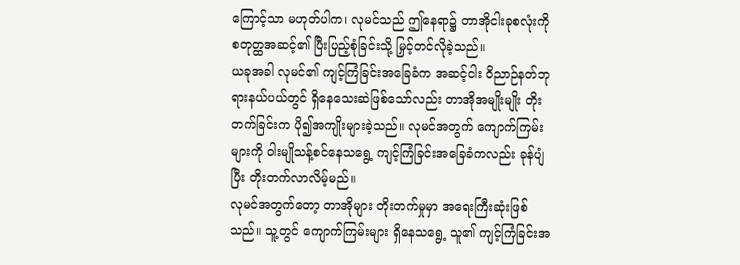ကြောင့်သာ မဟုတ်ပါက၊ လုမင်သည် ဤနေရာ၌ တာအိုငါးခုစလုံးကို စတုတ္ထအဆင့်၏ ပြီးပြည့်စုံခြင်းသို့ မြှင့်တင်လိုခဲ့သည်။
ယခုအခါ လုမင်၏ ကျင့်ကြံခြင်းအခြေခံက အဆင့်ငါး ဝိညာဉ်နတ်ဘုရားနယ်ပယ်တွင် ရှိနေသေးဆဲဖြစ်သော်လည်း တာအိုအမျိုးမျိုး တိုးတက်ခြင်းက ပို၍အကျိုးများခဲ့သည်။ လုမင်အတွက် ကျောက်ကြမ်းများကို ဝါးမျိုသန့်စင်နေသရွေ့ ကျင့်ကြံခြင်းအခြေခံကလည်း ခုန်ပျံပြီး တိုးတက်လာလိမ့်မည်။
လုမင်အတွက်တော့ တာအိုများ တိုးတက်မှုမှာ အရေးကြီးဆုံးဖြစ်သည်။ သူ့တွင် ကျောက်ကြမ်းများ ရှိနေသရွေ့ သူ၏ ကျင့်ကြံခြင်းအ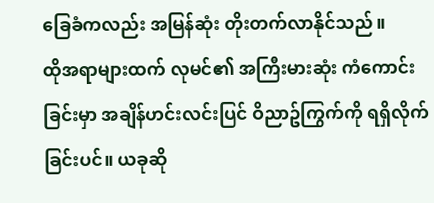ခြေခံကလည်း အမြန်ဆုံး တိုးတက်လာနိုင်သည်။
ထိုအရာများထက် လုမင်၏ အကြီးမားဆုံး ကံကောင်းခြင်းမှာ အချိန်ဟင်းလင်းပြင် ဝိညာဥ်ကြွက်ကို ရရှိလိုက်ခြင်းပင်။ ယခုဆို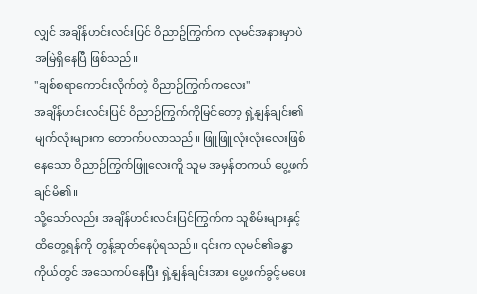လျှင် အချိန်ဟင်းလင်းပြင် ဝိညာဥ်ကြွက်က လုမင်အနားမှာပဲ အမြဲရှိနေပြီ ဖြစ်သည်။
"ချစ်စရာကောင်းလိုက်တဲ့ ဝိညာဉ်ကြွက်ကလေး"
အချိန်ဟင်းလင်းပြင် ဝိညာဉ်ကြွက်ကိုမြင်တော့ ရှဲ့နျန်ချင်း၏ မျက်လုံးများက တောက်ပလာသည်။ ဖြူဖြူလုံးလုံးလေးဖြစ်နေသော ဝိညာဉ်ကြွက်ဖြူလေးကိူ သူမ အမှန်တကယ် ပွေ့ဖက်ချင်မိ၏။
သို့သော်လည်း အချိန်ဟင်းလင်းပြင်ကြွက်က သူစိမ်းများနှင့် ထိတွေ့ရန်ကို တွန့်ဆုတ်နေပုံရသည်။ ၎င်းက လုမင်၏ခန္ဓာကိုယ်တွင် အသေကပ်နေပြီး ရှဲ့နျန်ချင်းအား ပွေ့ဖက်ခွင့်မပေး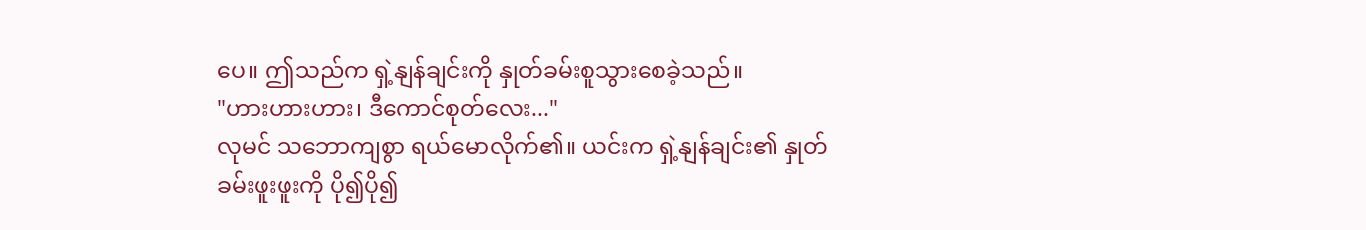ပေ။ ဤသည်က ရှဲ့နျန်ချင်းကို နှုတ်ခမ်းစူသွားစေခဲ့သည်။
"ဟားဟားဟား၊ ဒီကောင်စုတ်လေး..."
လုမင် သဘောကျစွာ ရယ်မောလိုက်၏။ ယင်းက ရှဲ့နျန်ချင်း၏ နှုတ်ခမ်းဖူးဖူးကို ပို၍ပို၍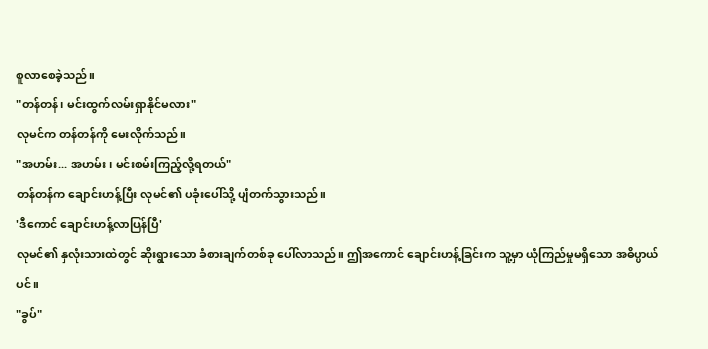စူလာစေခဲ့သည်။
"တန်တန်၊ မင်းထွက်လမ်းရှာနိုင်မလား"
လုမင်က တန်တန်ကို မေးလိုက်သည်။
"အဟမ်း... အဟမ်း၊ မင်းစမ်းကြည့်လို့ရတယ်"
တန်တန်က ချောင်းဟန့်ပြီး လုမင်၏ ပခုံးပေါ်သို့ ပျံတက်သွားသည်။
'ဒီကောင် ချောင်းဟန့်လာပြန်ပြီ'
လုမင်၏ နှလုံးသားထဲတွင် ဆိုးရွားသော ခံစားချက်တစ်ခု ပေါ်လာသည်။ ဤအကောင် ချောင်းဟန့်ခြင်းက သူ့မှာ ယုံကြည်မှုမရှိသော အဓိပ္ပာယ်ပင်။
"ခွပ်"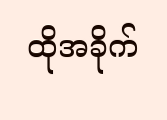ထိုအခိုက်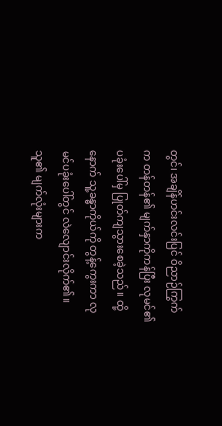တွင်၊ အချိန်ဟင်းလင်းပြင် ဝိညာဉ်ကြွက်က တန်တန်၏ မျက်နှာကိုကန်ပြီး လုမင်၏ပခုံးပေါ်မှ ပြုတ်ကျသွားစေခဲ့သည်။ ထို့နောက် သူ့ခန္ဓာကိုယ်ကို တွန့်ကွေးကာ လုမင်ပခုံးပေါ်တွင် လဲလျောင်းလိုက်၏။ သူ၏ မျက်လုံးများက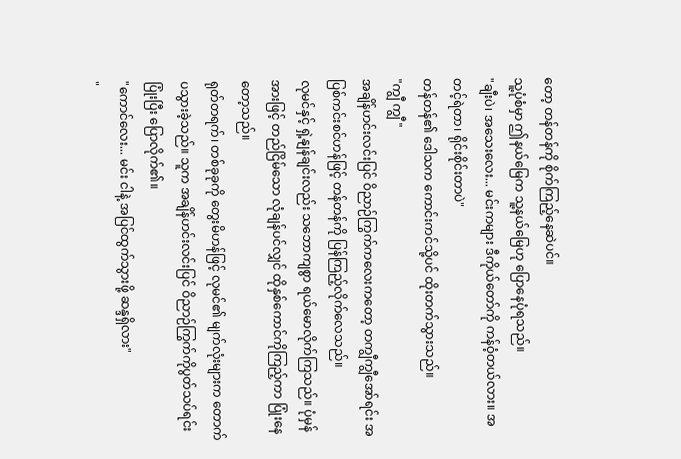တော့ တန်တန်ကို စိုက်ကြည့်နေဆဲပင်။
သူ့ပုံစံမှာ ဤနယ်မြေက သူ့နယ်မြေဟု ပြောနေပုံရသည်။
"ချီးပဲ၊ အသေးလေး... မင်းကများ ဒီကိုယ်တော်ကို ကန်ဝံ့တယ်လား။ အတင့်ရဲတာ၊ ရိုင်းစိုင်းတာပဲ"
တန်တန်၏ ဒေါသက ကောင်းကင်သို့ပင် ထိုးတက်သွားသည်။
"ကျွီ ကျွီ"
အချိန်ဟင်းလင်းပြင် ဝိညာဉ်ကြွက်ကလေးကတော့ တကျွီကျွီအော်ရင်း အပြစ်ကင်းစင်ဟန်ဖြင့် တန်တန်ကို ပြန်ကြည့်လိုက်လေသည်။
လုမင်နှင့် ရှဲ့နျန်ချင်းလည်း သဘောကျစွာ ရယ်မောလိုက်ကြသည်။ ပုံမှန်အားဖြင့် တည်ငြိမ်သော လုံချန်ပင်လျှင် ထိုနှစ်ကောင်ကိုကြည့်ကာ ပြုံးနေတော့သည်။
ရုတ်တရက်၊ တစ်ခုခုကို တွေးမိဟန်ဖြင့် လုမင်၏ မျက်လုံးများက တောက်ပသွားခဲ့သည်။ သူက အချိန်ဟင်းလင်းပြင် ဝိညာဉ်ကြွက်ကိုပွတ်သပ်ရင်း ပြုံးပြီး ပြောလိုက်၏။
"ကောင်လေး... မင်း ငါနဲ့ အပြင်ထွက်သွားဖို့ ဆန္ဒရှိလား"
"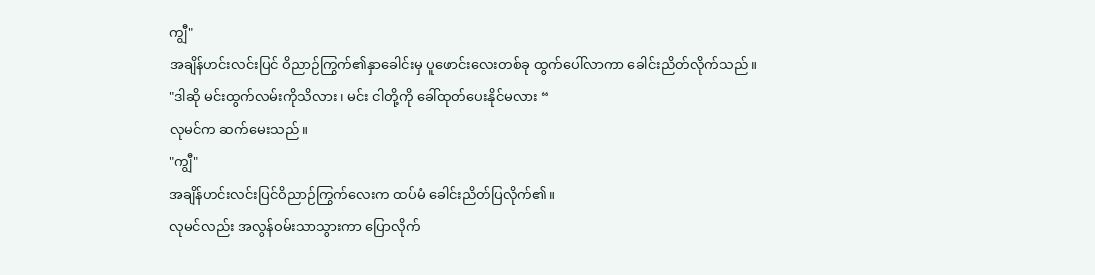ကျွီ"
အချိန်ဟင်းလင်းပြင် ဝိညာဉ်ကြွက်၏နှာခေါင်းမှ ပူဖောင်းလေးတစ်ခု ထွက်ပေါ်လာကာ ခေါင်းညိတ်လိုက်သည်။
"ဒါဆို မင်းထွက်လမ်းကိုသိလား၊ မင်း ငါတို့ကို ခေါ်ထုတ်ပေးနိုင်မလား “
လုမင်က ဆက်မေးသည်။
"ကျွီ"
အချိန်ဟင်းလင်းပြင်ဝိညာဉ်ကြွက်လေးက ထပ်မံ ခေါင်းညိတ်ပြလိုက်၏။
လုမင်လည်း အလွန်ဝမ်းသာသွားကာ ပြောလိုက်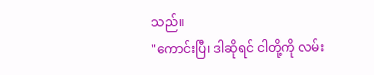သည်။
"ကောင်းပြီ၊ ဒါဆိုရင် ငါတို့ကို လမ်း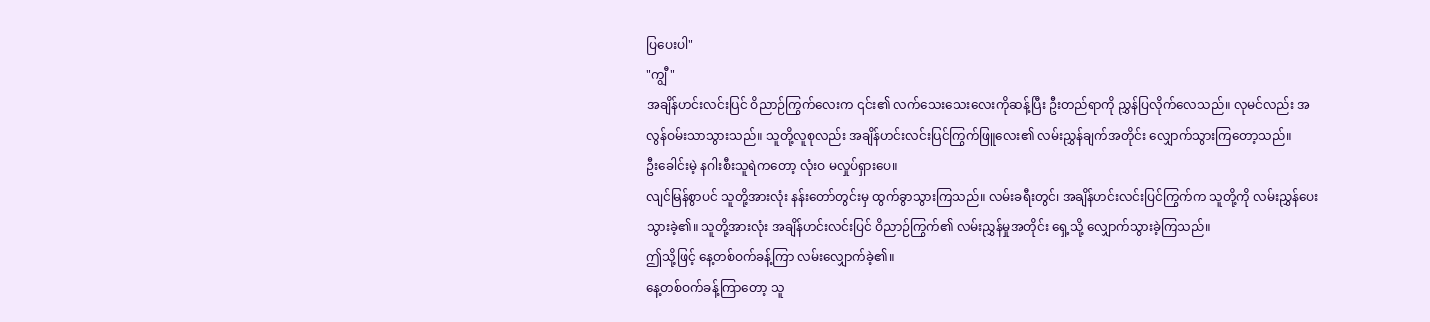ပြပေးပါ"
"ကျွီ"
အချိန်ဟင်းလင်းပြင် ဝိညာဉ်ကြွက်လေးက ၎င်း၏ လက်သေးသေးလေးကိုဆန့်ပြီး ဦးတည်ရာကို ညွှန်ပြလိုက်လေသည်။ လုမင်လည်း အလွန်ဝမ်းသာသွားသည်။ သူတို့လူစုလည်း အချိန်ဟင်းလင်းပြင်ကြွက်ဖြူလေး၏ လမ်းညွှန်ချက်အတိုင်း လျှောက်သွားကြတော့သည်။
ဦးခေါင်းမဲ့ နဂါးစီးသူရဲကတော့ လုံးဝ မလှုပ်ရှားပေ။
လျင်မြန်စွာပင် သူတို့အားလုံး နန်းတော်တွင်းမှ ထွက်ခွာသွားကြသည်။ လမ်းခရီးတွင်၊ အချိန်ဟင်းလင်းပြင်ကြွက်က သူတို့ကို လမ်းညွှန်ပေးသွားခဲ့၏။ သူတို့အားလုံး အချိန်ဟင်းလင်းပြင် ဝိညာဉ်ကြွက်၏ လမ်းညွှန်မှုအတိုင်း ရှေ့သို့ လျှောက်သွားခဲ့ကြသည်။
ဤသို့ဖြင့် နေ့တစ်ဝက်ခန့်ကြာ လမ်းလျှောက်ခဲ့၏။
နေ့တစ်ဝက်ခန့်ကြာတော့ သူ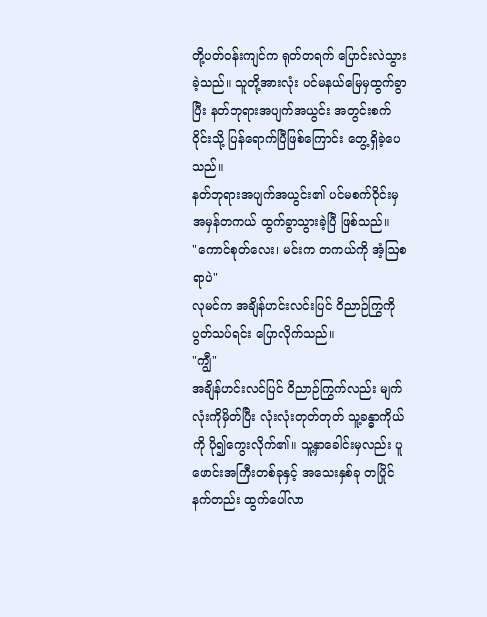တို့ပတ်ဝန်းကျင်က ရုတ်တရက် ပြောင်းလဲသွားခဲ့သည်။ သူတို့အားလုံး ပင်မနယ်မြေမှထွက်ခွာပြီး နတ်ဘုရားအပျက်အယွင်း အတွင်းစက်ဝိုင်းသို့ ပြန်ရောက်ပြီဖြစ်ကြောင်း တွေ့ရှိခဲ့ပေသည်။
နတ်ဘုရားအပျက်အယွင်း၏ ပင်မစက်ဝိုင်းမှ အမှန်တကယ် ထွက်ခွာသွားခဲ့ပြီ ဖြစ်သည်။
"ကောင်စုတ်လေး၊ မင်းက တကယ်ကို အံ့ဩစရာပဲ"
လုမင်က အချိန်ဟင်းလင်းပြင် ဝိညာဉ်ကြွကို ပွတ်သပ်ရင်း ပြောလိုက်သည်။
"ကျွီ"
အချိန်ဟင်းလင်ပြင် ဝိညာဉ်ကြွက်လည်း မျက်လုံးကိုမှိတ်ပြီး လုံးလုံးတုတ်တုတ် သူ့ခန္ဓာကိုယ်ကို ပို၍ကွေးလိုက်၏။ သူ့နှာခေါင်းမှလည်း ပူဖောင်းအကြီးတစ်ခုနှင့် အသေးနှစ်ခု တပြိုင်နက်တည်း ထွက်ပေါ်လာ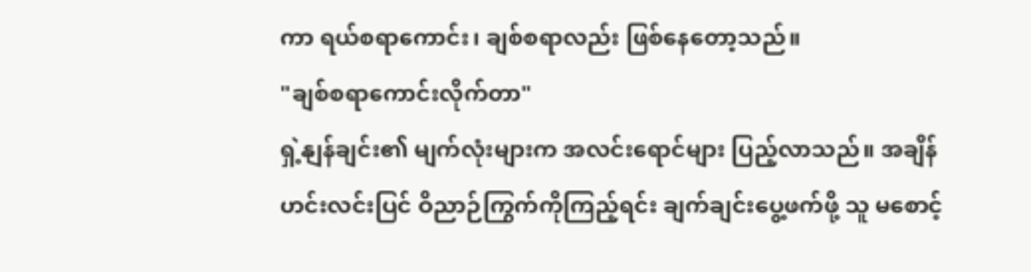ကာ ရယ်စရာကောင်း၊ ချစ်စရာလည်း ဖြစ်နေတော့သည်။
"ချစ်စရာကောင်းလိုက်တာ"
ရှဲ့နျန်ချင်း၏ မျက်လုံးများက အလင်းရောင်များ ပြည့်လာသည်။ အချိန်ဟင်းလင်းပြင် ဝိညာဉ်ကြွက်ကိုကြည့်ရင်း ချက်ချင်းပွေ့ဖက်ဖို့ သူ မစောင့်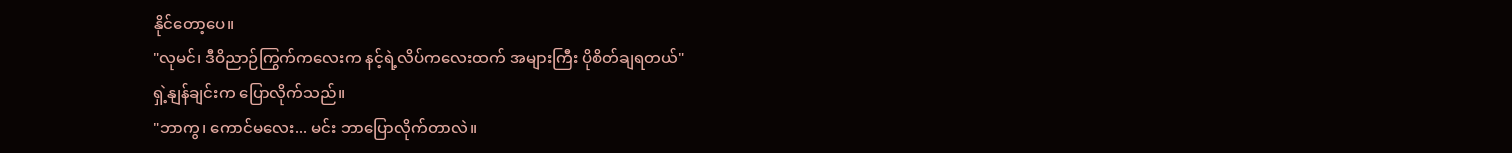နိုင်တော့ပေ။
"လုမင်၊ ဒီဝိညာဉ်ကြွက်ကလေးက နင့်ရဲ့လိပ်ကလေးထက် အများကြီး ပိုစိတ်ချရတယ်"
ရှဲ့နျန်ချင်းက ပြောလိုက်သည်။
"ဘာကွ၊ ကောင်မလေး... မင်း ဘာပြောလိုက်တာလဲ။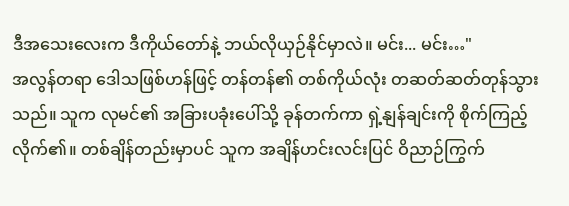ဒီအသေးလေးက ဒီကိုယ်တော်နဲ့ ဘယ်လိုယှဉ်နိုင်မှာလဲ။ မင်း... မင်း…"
အလွန်တရာ ဒေါသဖြစ်ဟန်ဖြင့် တန်တန်၏ တစ်ကိုယ်လုံး တဆတ်ဆတ်တုန်သွားသည်။ သူက လုမင်၏ အခြားပခုံးပေါ်သို့ ခုန်တက်ကာ ရှဲ့နျန်ချင်းကို စိုက်ကြည့်လိုက်၏။ တစ်ချိန်တည်းမှာပင် သူက အချိန်ဟင်းလင်းပြင် ဝိညာဉ်ကြွက်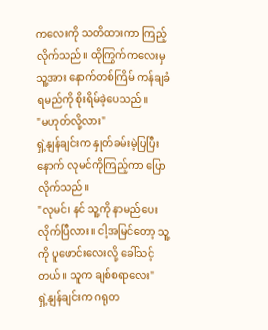ကလေးကို သတိထားကာ ကြည့်လိုက်သည်။ ထိုကြွက်ကလေးမှ သူ့အား နောက်တစ်ကြိမ် ကန်ချခံရမည်ကို စိုးရိမ်ခဲ့ပေသည်။
"မဟုတ်လို့လား"
ရှဲ့နျန်ချင်းက နှုတ်ခမ်းမဲ့ပြပြီးနောက် လုမင်ကိုကြည့်ကာ ပြောလိုက်သည်။
"လုမင်၊ နင် သူ့ကို နာမည်ပေးလိုက်ပြီလား။ ငါ့အမြင်တော့ သူ့ကို ပူဖောင်းလေးလို့ ခေါ်သင့်တယ်။ သူက ချစ်စရာလေး"
ရှဲ့နျန်ချင်းက ဂရုတ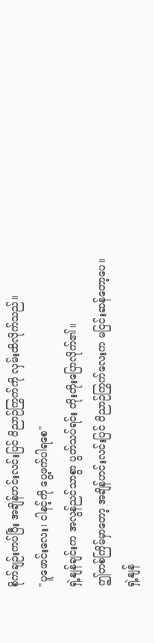စိုက်ချဉ်းကပ်ပြီး အချိန်ဟင်းလင်းပြင် ဝိညာဉ်ကြွက်ကို လှမ်းထိလိုက်သည်။
"ပူဖောင်းလေး၊ ငါနင့်ကို ပွေ့ဖက်ပါရစေ"
ရှဲ့နျန်ချင်းက အလွန်ညင်သာစွာ ပွတ်သပ်ရင်း တိုးတိုးပြောလိုက်၏။
ဤတစ်ကြိမ်မှာတော့ အချိန်ဟင်းလင်းပြင် ဝိညာဉ်ကြွက်လေးက မငြင်းဆန်တော့ပေ။
ရှဲ့နျန်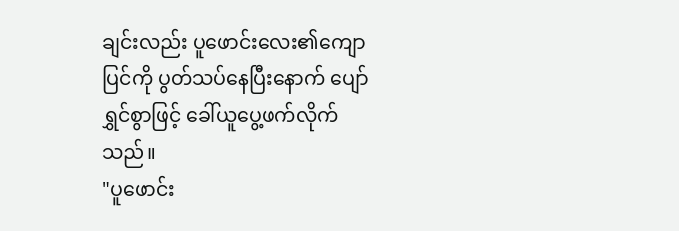ချင်းလည်း ပူဖောင်းလေး၏ကျောပြင်ကို ပွတ်သပ်နေပြီးနောက် ပျော်ရွှင်စွာဖြင့် ခေါ်ယူပွေ့ဖက်လိုက်သည်။
"ပူဖောင်း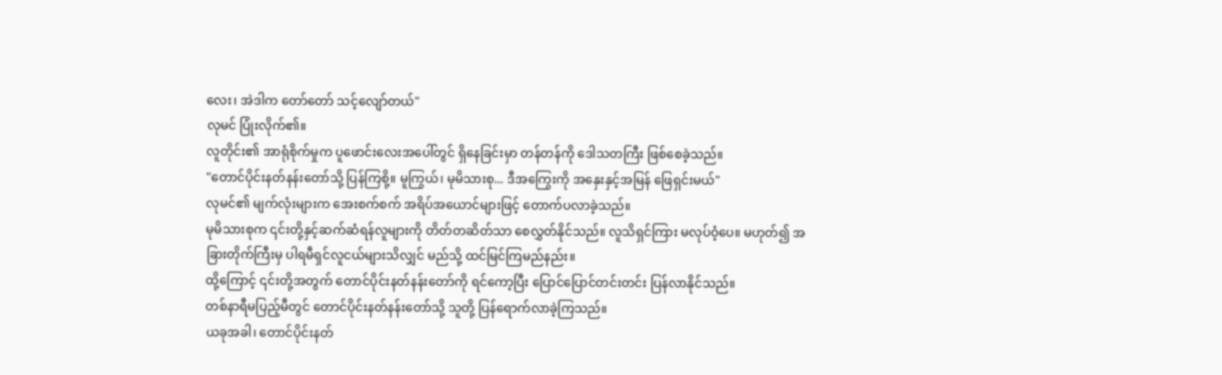လေး၊ အဲဒါက တော်တော် သင့်လျော်တယ်"
လုမင် ပြုံးလိုက်၏။
လူတိုင်း၏ အာရုံစိုက်မှုက ပူဖောင်းလေးအပေါ်တွင် ရှိနေခြင်းမှာ တန်တန်ကို ဒေါသတကြီး ဖြစ်စေခဲ့သည်။
"တောင်ပိုင်းနတ်နန်းတော်သို့ ပြန်ကြစို့။ မူကြွယ်၊ မုမိသားစု... ဒီအကြွေးကို အနှေးနှင့်အမြန် ဖြေရှင်းမယ်"
လုမင်၏ မျက်လုံးများက အေးစက်စက် အရိပ်အယောင်များဖြင့် တောက်ပလာခဲ့သည်။
မုမိသားစုက ၎င်းတို့နှင့်ဆက်ဆံရန်လူများကို တိတ်တဆိတ်သာ စေလွှတ်နိုင်သည်။ လူသိရှင်ကြား မလုပ်ဝံ့ပေ။ မဟုတ်၍ အခြားတိုက်ကြီးမှ ပါရမီရှင်လူငယ်များသိလျှင် မည်သို့ ထင်မြင်ကြမည်နည်း။
ထို့ကြောင့် ၎င်းတို့အတွက် တောင်ပိုင်းနတ်နန်းတော်ကို ရင်ကော့ပြီး ပြောင်ပြောင်တင်းတင်း ပြန်လာနိုင်သည်။
တစ်နာရီမပြည့်မီတွင် တောင်ပိုင်းနတ်နန်းတော်သို့ သူတို့ ပြန်ရောက်လာခဲ့ကြသည်။
ယခုအခါ၊ တောင်ပိုင်းနတ်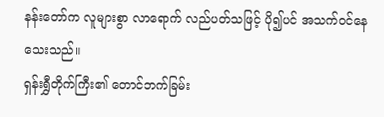နန်းတော်က လူများစွာ လာရောက် လည်ပတ်သဖြင့် ပို၍ပင် အသက်ဝင်နေသေးသည်။
ရှန်းရွှီတိုက်ကြီး၏ တောင်ဘက်ခြမ်း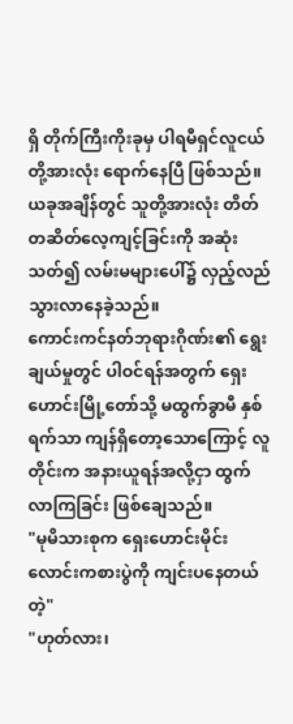ရှိ တိုက်ကြီးကိုးခုမှ ပါရမီရှင်လူငယ်တို့အားလုံး ရောက်နေပြီ ဖြစ်သည်။ ယခုအချိန်တွင် သူတို့အားလုံး တိတ်တဆိတ်လေ့ကျင့်ခြင်းကို အဆုံးသတ်၍ လမ်းမများပေါ်၌ လှည့်လည်သွားလာနေခဲ့သည်။
ကောင်းကင်နတ်ဘုရားဂိုဏ်း၏ ရွေးချယ်မှုတွင် ပါဝင်ရန်အတွက် ရှေးဟောင်းမြို့တော်သို့ မထွက်ခွာမီ နှစ်ရက်သာ ကျန်ရှိတော့သောကြောင့် လူတိုင်းက အနားယူရန်အလို့ငှာ ထွက်လာကြခြင်း ဖြစ်ချေသည်။
"မုမိသားစုက ရှေးဟောင်းမိုင်းလောင်းကစားပွဲကို ကျင်းပနေတယ်တဲ့"
"ဟုတ်လား၊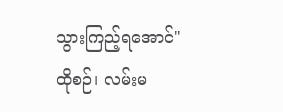သွားကြည့်ရအောင်"
ထိုစဉ်၊ လမ်းမ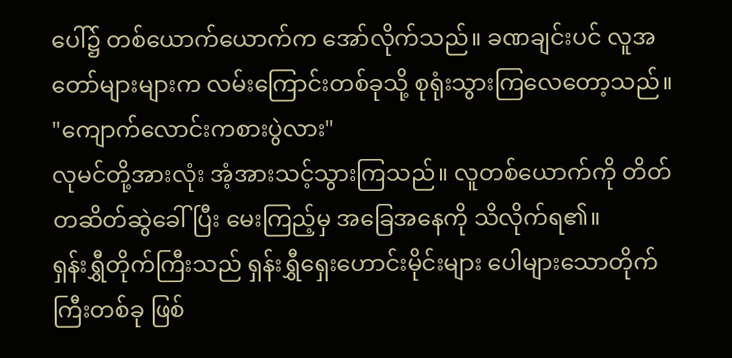ပေါ်၌ တစ်ယောက်ယောက်က အော်လိုက်သည်။ ခဏချင်းပင် လူအတော်များများက လမ်းကြောင်းတစ်ခုသို့ စုရုံးသွားကြလေတော့သည်။
"ကျောက်လောင်းကစားပွဲလား"
လုမင်တို့အားလုံး အံ့အားသင့်သွားကြသည်။ လူတစ်ယောက်ကို တိတ်တဆိတ်ဆွဲခေါ်ပြီး မေးကြည့်မှ အခြေအနေကို သိလိုက်ရ၏။
ရှန်းရွှီတိုက်ကြီးသည် ရှန်းရွှီရှေးဟောင်းမိုင်းများ ပေါများသောတိုက်ကြီးတစ်ခု ဖြစ်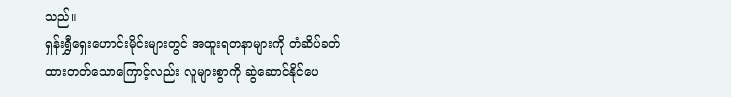သည်။
ရှန်းရွှီရှေးဟောင်းမိုင်းများတွင် အထူးရတနာများကို တံဆိပ်ခတ်ထားတတ်သောကြောင့်လည်း လူများစွာကို ဆွဲဆောင်နိုင်ပေ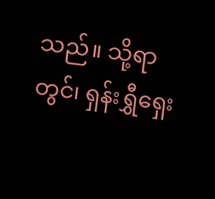သည်။ သို့ရာတွင်၊ ရှန်းရွှီရှေး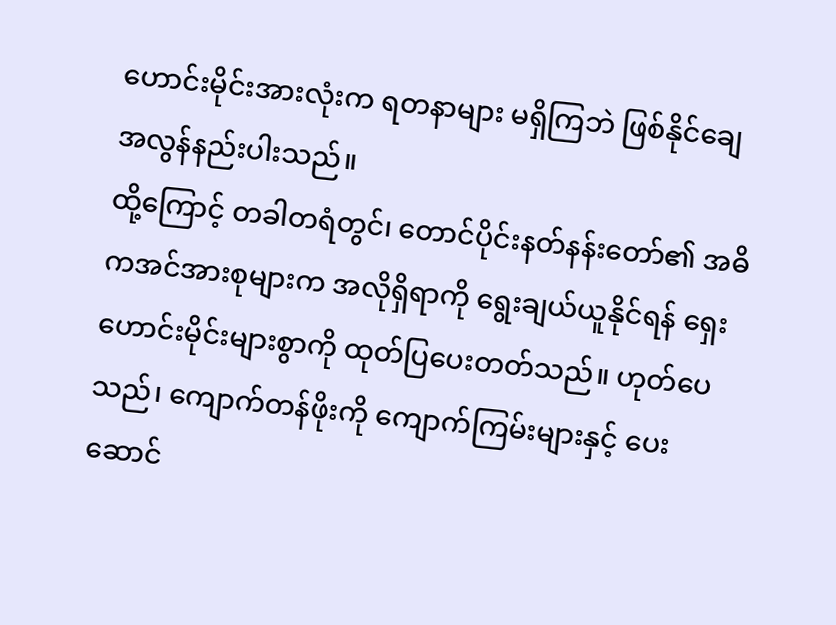ဟောင်းမိုင်းအားလုံးက ရတနာများ မရှိကြဘဲ ဖြစ်နိုင်ချေ အလွန်နည်းပါးသည်။
ထို့ကြောင့် တခါတရံတွင်၊ တောင်ပိုင်းနတ်နန်းတော်၏ အဓိကအင်အားစုများက အလိုရှိရာကို ရွေးချယ်ယူနိုင်ရန် ရှေးဟောင်းမိုင်းများစွာကို ထုတ်ပြပေးတတ်သည်။ ဟုတ်ပေသည်၊ ကျောက်တန်ဖိုးကို ကျောက်ကြမ်းများနှင့် ပေးဆောင်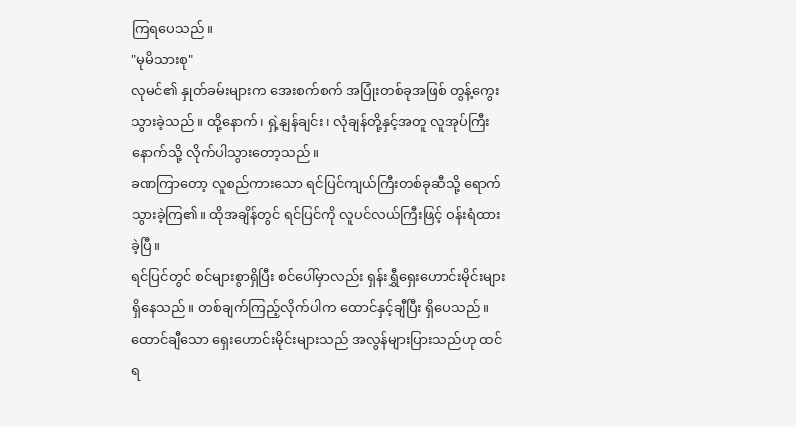ကြရပေသည်။
"မုမိသားစု"
လုမင်၏ နှုတ်ခမ်းများက အေးစက်စက် အပြုံးတစ်ခုအဖြစ် တွန့်ကွေးသွားခဲ့သည်။ ထို့နောက်၊ ရှဲ့နျန်ချင်း၊ လုံချန်တို့နှင့်အတူ လူအုပ်ကြီးနောက်သို့ လိုက်ပါသွားတော့သည်။
ခဏကြာတော့ လူစည်ကားသော ရင်ပြင်ကျယ်ကြီးတစ်ခုဆီသို့ ရောက်သွားခဲ့ကြ၏။ ထိုအချိန်တွင် ရင်ပြင်ကို လူပင်လယ်ကြီးဖြင့် ဝန်းရံထားခဲ့ပြီ။
ရင်ပြင်တွင် စင်များစွာရှိပြီး စင်ပေါ်မှာလည်း ရှန်းရွှီရှေးဟောင်းမိုင်းများ ရှိနေသည်။ တစ်ချက်ကြည့်လိုက်ပါက ထောင်နှင့်ချီပြီး ရှိပေသည်။
ထောင်ချီသော ရှေးဟောင်းမိုင်းများသည် အလွန်များပြားသည်ဟု ထင်ရ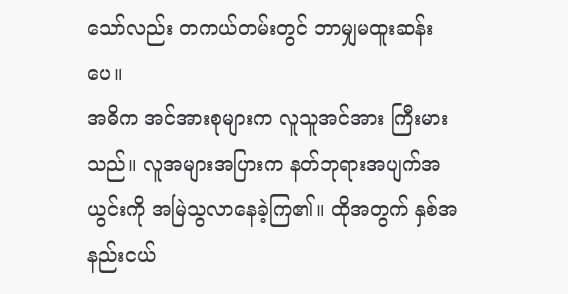သော်လည်း တကယ်တမ်းတွင် ဘာမျှမထူးဆန်းပေ။
အဓိက အင်အားစုများက လူသူအင်အား ကြီးမားသည်။ လူအများအပြားက နတ်ဘုရားအပျက်အယွင်းကို အမြဲသွလာနေခဲ့ကြ၏။ ထိုအတွက် နှစ်အနည်းငယ်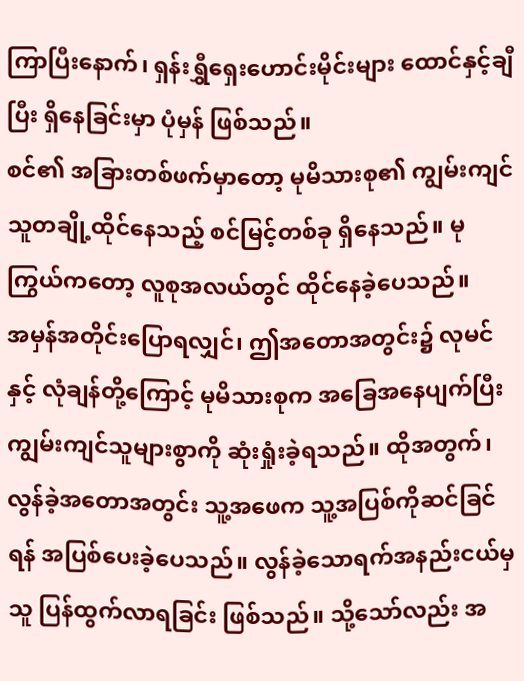ကြာပြီးနောက်၊ ရှန်းရွှီရှေးဟောင်းမိုင်းများ ထောင်နှင့်ချီပြီး ရှိနေခြင်းမှာ ပုံမှန် ဖြစ်သည်။
စင်၏ အခြားတစ်ဖက်မှာတော့ မုမိသားစု၏ ကျွမ်းကျင်သူတချို့ထိုင်နေသည့် စင်မြင့်တစ်ခု ရှိနေသည်။ မုကြွယ်ကတော့ လူစုအလယ်တွင် ထိုင်နေခဲ့ပေသည်။
အမှန်အတိုင်းပြောရလျှင်၊ ဤအတောအတွင်း၌ လုမင်နှင့် လုံချန်တို့ကြောင့် မုမိသားစုက အခြေအနေပျက်ပြီး ကျွမ်းကျင်သူများစွာကို ဆုံးရှုံးခဲ့ရသည်။ ထိုအတွက်၊ လွန်ခဲ့အတောအတွင်း သူ့အဖေက သူ့အပြစ်ကိုဆင်ခြင်ရန် အပြစ်ပေးခဲ့ပေသည်။ လွန်ခဲ့သောရက်အနည်းငယ်မှ သူ ပြန်ထွက်လာရခြင်း ဖြစ်သည်။ သို့သော်လည်း အ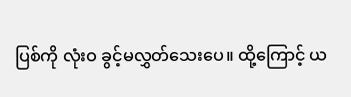ပြစ်ကို လုံးဝ ခွင့်မလွှတ်သေးပေ။ ထို့ကြောင့် ယ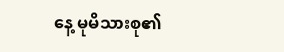နေ့ မုမိသားစု၏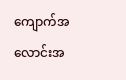ကျောက်အလောင်းအ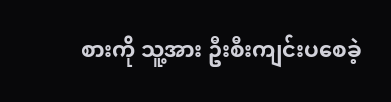စားကို သူ့အား ဦးစီးကျင်းပစေခဲ့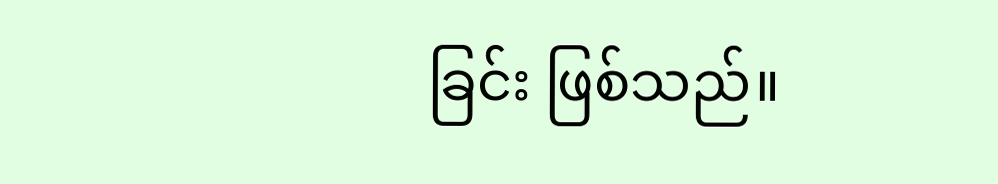ခြင်း ဖြစ်သည်။